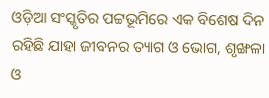ଓଡ଼ିଆ ସଂସ୍କୃତିର ପଟ୍ଟଭୂମିରେ ଏକ ବିଶେଷ ଦିନ ରହିଛି ଯାହା ଜୀବନର ତ୍ୟାଗ ଓ ଭୋଗ, ଶୃଙ୍ଖଳା ଓ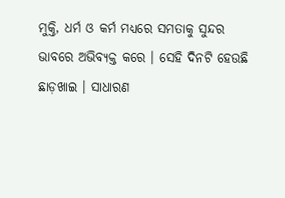ମୁକ୍ତି, ଧର୍ମ ଓ କର୍ମ ମଧ୍ୟରେ ସମତାକୁ ସୁନ୍ଦର ଭାବରେ ଅଭିବ୍ୟକ୍ତ କରେ । ସେହି ଦିନଟି ହେଉଛି ଛାଡ଼ଖାଇ । ସାଧାରଣ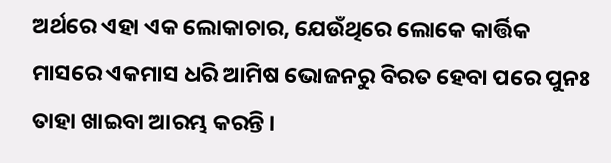ଅର୍ଥରେ ଏହା ଏକ ଲୋକାଚାର, ଯେଉଁଥିରେ ଲୋକେ କାର୍ତ୍ତିକ ମାସରେ ଏକମାସ ଧରି ଆମିଷ ଭୋଜନରୁ ବିରତ ହେବା ପରେ ପୁନଃ ତାହା ଖାଇବା ଆରମ୍ଭ କରନ୍ତି ।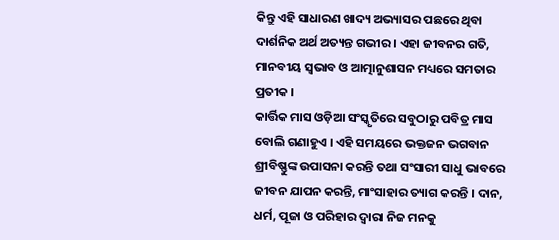କିନ୍ତୁ ଏହି ସାଧାରଣ ଖାଦ୍ୟ ଅଭ୍ୟାସର ପଛରେ ଥିବା ଦାର୍ଶନିକ ଅର୍ଥ ଅତ୍ୟନ୍ତ ଗଭୀର । ଏହା ଜୀବନର ଗତି, ମାନବୀୟ ସ୍ୱଭାବ ଓ ଆତ୍ମାନୁଶାସନ ମଧ୍ୟରେ ସମତାର ପ୍ରତୀକ ।
କାର୍ତ୍ତିକ ମାସ ଓଡ଼ିଆ ସଂସ୍କୃତିରେ ସବୁଠାରୁ ପବିତ୍ର ମାସ ବୋଲି ଗଣାହୁଏ । ଏହି ସମୟରେ ଭକ୍ତଜନ ଭଗବାନ ଶ୍ରୀବିଷ୍ଣୁଙ୍କ ଉପାସନା କରନ୍ତି ତଥା ସଂସାରୀ ସାଧୁ ଭାବରେ ଜୀବନ ଯାପନ କରନ୍ତି, ମାଂସାହାର ତ୍ୟାଗ କରନ୍ତି । ଦାନ, ଧର୍ମ, ପୂଜା ଓ ପରିହାର ଦ୍ୱାରା ନିଜ ମନକୁ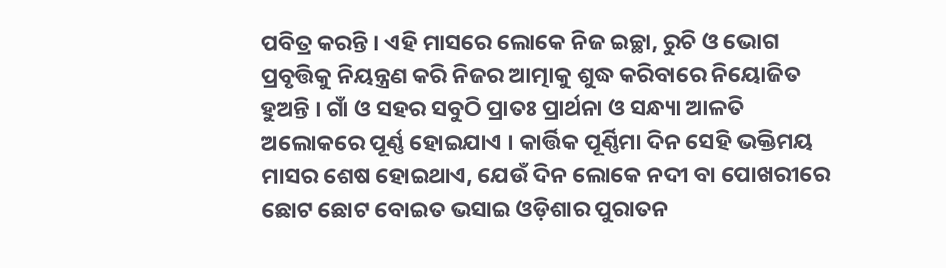ପବିତ୍ର କରନ୍ତି । ଏହି ମାସରେ ଲୋକେ ନିଜ ଇଚ୍ଛା, ରୁଚି ଓ ଭୋଗ ପ୍ରବୃତ୍ତିକୁ ନିୟନ୍ତ୍ରଣ କରି ନିଜର ଆତ୍ମାକୁ ଶୁଦ୍ଧ କରିବାରେ ନିୟୋଜିତ ହୁଅନ୍ତି । ଗାଁ ଓ ସହର ସବୁଠି ପ୍ରାତଃ ପ୍ରାର୍ଥନା ଓ ସନ୍ଧ୍ୟା ଆଳତି ଅଲୋକରେ ପୂର୍ଣ୍ଣ ହୋଇଯାଏ । କାର୍ତ୍ତିକ ପୂର୍ଣ୍ଣିମା ଦିନ ସେହି ଭକ୍ତିମୟ ମାସର ଶେଷ ହୋଇଥାଏ, ଯେଉଁ ଦିନ ଲୋକେ ନଦୀ ବା ପୋଖରୀରେ ଛୋଟ ଛୋଟ ବୋଇତ ଭସାଇ ଓଡ଼ିଶାର ପୁରାତନ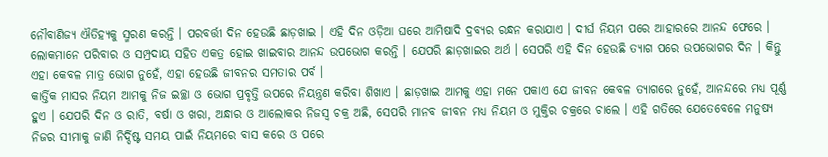ନୌବାଣିଜ୍ୟ ଐତିହ୍ୟକୁ ସ୍ମରଣ କରନ୍ତି । ପରବର୍ତ୍ତୀ ଦିନ ହେଉଛି ଛାଡ଼ଖାଇ । ଏହି ଦିନ ଓଡ଼ିଆ ଘରେ ଆମିଷାଦି ଦ୍ରବ୍ୟର ରନ୍ଧନ କରାଯାଏ । ଦୀର୍ଘ ନିୟମ ପରେ ଆହାରରେ ଆନନ୍ଦ ଫେରେ । ଲୋକମାନେ ପରିବାର ଓ ସମ୍ପ୍ରଦାୟ ସହିତ ଏକତ୍ର ହୋଇ ଖାଇବାର ଆନନ୍ଦ ଉପଭୋଗ କରନ୍ତି । ଯେପରି ଛାଡ଼ଖାଇର ଅର୍ଥ । ସେପରି ଏହି ଦିନ ହେଉଛି ତ୍ୟାଗ ପରେ ଉପଭୋଗର ଦିନ । କିନ୍ତୁ ଏହା କେବଳ ମାତ୍ର ଭୋଗ ନୁହେଁ, ଏହା ହେଉଛି ଜୀବନର ସମତାର ପର୍ବ ।
କାର୍ତ୍ତିକ ମାସର ନିୟମ ଆମକୁ ନିଜ ଇଚ୍ଛା ଓ ଭୋଗ ପ୍ରବୃତ୍ତି ଉପରେ ନିୟନ୍ତ୍ରଣ କରିବା ଶିଖାଏ । ଛାଡ଼ଖାଇ ଆମକୁ ଏହା ମନେ ପକାଏ ଯେ ଜୀବନ କେବଳ ତ୍ୟାଗରେ ନୁହେଁ, ଆନନ୍ଦରେ ମଧ୍ୟ ପୂର୍ଣ୍ଣ ହୁଏ । ଯେପରି ଦିନ ଓ ରାତି, ବର୍ଷା ଓ ଖରା, ଅନ୍ଧାର ଓ ଆଲୋକର ନିଜସ୍ୱ ଚକ୍ର ଅଛି, ସେପରି ମାନବ ଜୀବନ ମଧ୍ୟ ନିୟମ ଓ ମୁକ୍ତିର ଚକ୍ରରେ ଚାଲେ । ଏହି ଗତିରେ ଯେତେବେଳେ ମନୁଷ୍ୟ ନିଜର ସୀମାକୁ ଜାଣି ନିର୍ଦ୍ଦିଷ୍ଟ ସମୟ ପାଇଁ ନିୟମରେ ବାସ କରେ ଓ ପରେ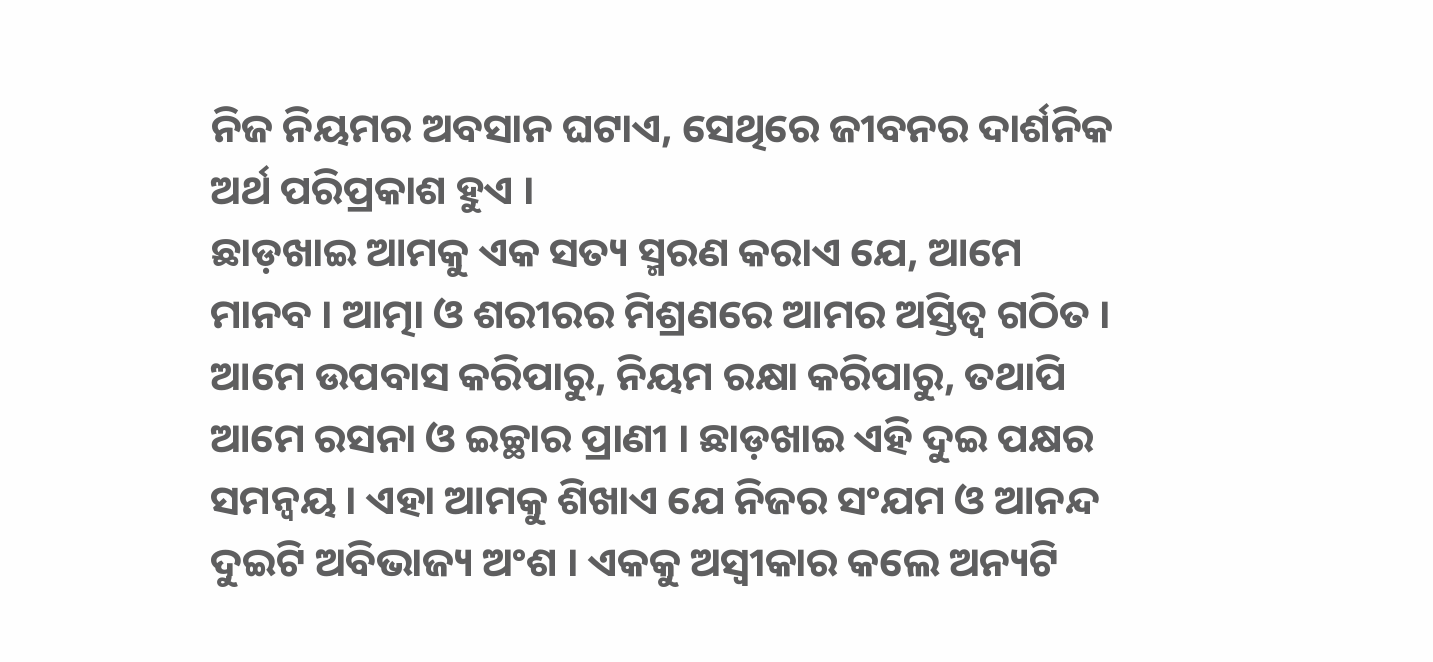ନିଜ ନିୟମର ଅବସାନ ଘଟାଏ, ସେଥିରେ ଜୀବନର ଦାର୍ଶନିକ ଅର୍ଥ ପରିପ୍ରକାଶ ହୁଏ ।
ଛାଡ଼ଖାଇ ଆମକୁ ଏକ ସତ୍ୟ ସ୍ମରଣ କରାଏ ଯେ, ଆମେ ମାନବ । ଆତ୍ମା ଓ ଶରୀରର ମିଶ୍ରଣରେ ଆମର ଅସ୍ତିତ୍ୱ ଗଠିତ । ଆମେ ଉପବାସ କରିପାରୁ, ନିୟମ ରକ୍ଷା କରିପାରୁ, ତଥାପି ଆମେ ରସନା ଓ ଇଚ୍ଛାର ପ୍ରାଣୀ । ଛାଡ଼ଖାଇ ଏହି ଦୁଇ ପକ୍ଷର ସମନ୍ୱୟ । ଏହା ଆମକୁ ଶିଖାଏ ଯେ ନିଜର ସଂଯମ ଓ ଆନନ୍ଦ ଦୁଇଟି ଅବିଭାଜ୍ୟ ଅଂଶ । ଏକକୁ ଅସ୍ୱୀକାର କଲେ ଅନ୍ୟଟି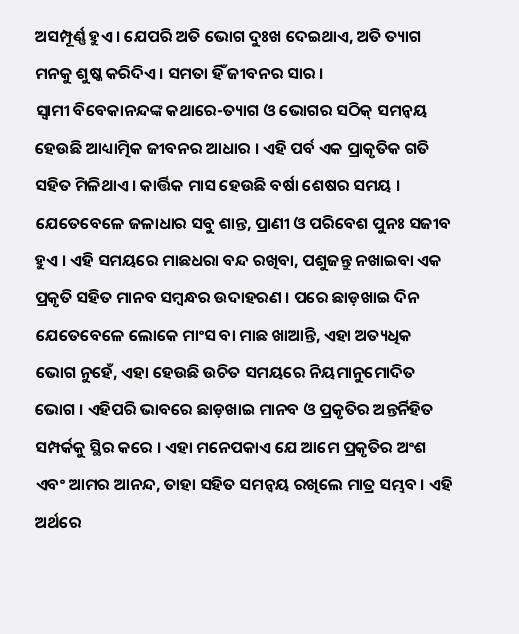ଅସମ୍ପୂର୍ଣ୍ଣ ହୁଏ । ଯେପରି ଅତି ଭୋଗ ଦୁଃଖ ଦେଇଥାଏ, ଅତି ତ୍ୟାଗ ମନକୁ ଶୁଷ୍କ କରିଦିଏ । ସମତା ହିଁ ଜୀବନର ସାର ।
ସ୍ୱାମୀ ବିବେକାନନ୍ଦଙ୍କ କଥାରେ-ତ୍ୟାଗ ଓ ଭୋଗର ସଠିକ୍ ସମନ୍ୱୟ ହେଉଛି ଆଧ୍ୟାତ୍ମିକ ଜୀବନର ଆଧାର । ଏହି ପର୍ବ ଏକ ପ୍ରାକୃତିକ ଗତି ସହିତ ମିଳିଥାଏ । କାର୍ତ୍ତିକ ମାସ ହେଉଛି ବର୍ଷା ଶେଷର ସମୟ । ଯେତେବେଳେ ଜଳାଧାର ସବୁ ଶାନ୍ତ, ପ୍ରାଣୀ ଓ ପରିବେଶ ପୁନଃ ସଜୀବ ହୁଏ । ଏହି ସମୟରେ ମାଛଧରା ବନ୍ଦ ରଖିବା, ପଶୁଜନ୍ତୁ ନଖାଇବା ଏକ ପ୍ରକୃତି ସହିତ ମାନବ ସମ୍ବନ୍ଧର ଉଦାହରଣ । ପରେ ଛାଡ଼ଖାଇ ଦିନ ଯେତେବେଳେ ଲୋକେ ମାଂସ ବା ମାଛ ଖାଆନ୍ତି, ଏହା ଅତ୍ୟଧିକ ଭୋଗ ନୁହେଁ, ଏହା ହେଉଛି ଉଚିତ ସମୟରେ ନିୟମାନୁମୋଦିତ ଭୋଗ । ଏହିପରି ଭାବରେ ଛାଡ଼ଖାଇ ମାନବ ଓ ପ୍ରକୃତିର ଅନ୍ତର୍ନିହିତ ସମ୍ପର୍କକୁ ସ୍ଥିର କରେ । ଏହା ମନେପକାଏ ଯେ ଆମେ ପ୍ରକୃତିର ଅଂଶ ଏବଂ ଆମର ଆନନ୍ଦ, ତାହା ସହିତ ସମନ୍ୱୟ ରଖିଲେ ମାତ୍ର ସମ୍ଭବ । ଏହି ଅର୍ଥରେ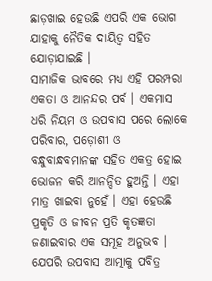ଛାଡ଼ଖାଇ ହେଉଛି ଏପରି ଏକ ଭୋଗ ଯାହାକୁ ନୈତିକ ଦାୟିତ୍ୱ ସହିତ ଯୋଡ଼ାଯାଇଛି ।
ସାମାଜିକ ଭାବରେ ମଧ୍ୟ ଏହି ପରମ୍ପରା ଏକତା ଓ ଆନନ୍ଦର ପର୍ବ । ଏକମାସ ଧରି ନିୟମ ଓ ଉପବାସ ପରେ ଲୋକେ ପରିବାର, ପଡ଼ୋଶୀ ଓ ବନ୍ଧୁବାନ୍ଧବମାନଙ୍କ ସହିତ ଏକତ୍ର ହୋଇ ଭୋଜନ କରି ଆନନ୍ଦିତ ହୁଅନ୍ତି । ଏହା ମାତ୍ର ଖାଇବା ନୁହେଁ । ଏହା ହେଉଛି ପ୍ରକୃତି ଓ ଜୀବନ ପ୍ରତି କୃତଜ୍ଞତା ଜଣାଇବାର ଏକ ସମୂହ ଅନୁଭବ । ଯେପରି ଉପବାସ ଆତ୍ମାକୁ ପବିତ୍ର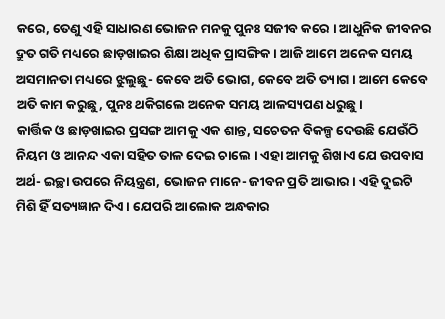କରେ, ତେଣୁ ଏହି ସାଧାରଣ ଭୋଜନ ମନକୁ ପୁନଃ ସଜୀବ କରେ । ଆଧୁନିକ ଜୀବନର ଦ୍ରୁତ ଗତି ମଧ୍ୟରେ ଛାଡ଼ଖାଇର ଶିକ୍ଷା ଅଧିକ ପ୍ରାସଙ୍ଗିକ । ଆଜି ଆମେ ଅନେକ ସମୟ ଅସମାନତା ମଧ୍ୟରେ ଝୁଲୁଛୁ- କେବେ ଅତି ଭୋଗ, କେବେ ଅତି ତ୍ୟାଗ । ଆମେ କେବେ ଅତି କାମ କରୁଛୁ, ପୁନଃ ଥକିଗଲେ ଅନେକ ସମୟ ଆଳସ୍ୟପଣ ଧରୁଛୁ ।
କାର୍ତ୍ତିକ ଓ ଛାଡ଼ଖାଇର ପ୍ରସଙ୍ଗ ଆମକୁ ଏକ ଶାନ୍ତ, ସଚେତନ ବିକଳ୍ପ ଦେଉଛି ଯେଉଁଠି ନିୟମ ଓ ଆନନ୍ଦ ଏକା ସହିତ ତାଳ ଦେଇ ଚାଲେ । ଏହା ଆମକୁ ଶିଖାଏ ଯେ ଉପବାସ ଅର୍ଥ- ଇଚ୍ଛା ଉପରେ ନିୟନ୍ତ୍ରଣ, ଭୋଜନ ମାନେ- ଜୀବନ ପ୍ରତି ଆଭାର । ଏହି ଦୁଇଟି ମିଶି ହିଁ ସତ୍ୟଜ୍ଞାନ ଦିଏ । ଯେପରି ଆଲୋକ ଅନ୍ଧକାର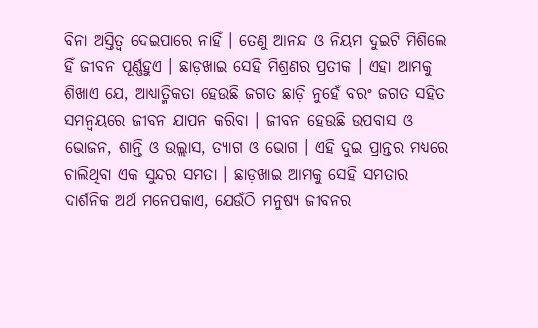ବିନା ଅସ୍ତିତ୍ୱ ଦେଇପାରେ ନାହିଁ । ତେଣୁ ଆନନ୍ଦ ଓ ନିୟମ ଦୁଇଟି ମିଶିଲେ ହିଁ ଜୀବନ ପୂର୍ଣ୍ଣହୁଏ । ଛାଡ଼ଖାଇ ସେହି ମିଶ୍ରଣର ପ୍ରତୀକ । ଏହା ଆମକୁ ଶିଖାଏ ଯେ, ଆଧ୍ୟାତ୍ମିକତା ହେଉଛି ଜଗତ ଛାଡ଼ି ନୁହେଁ ବରଂ ଜଗତ ସହିତ ସମନ୍ୱୟରେ ଜୀବନ ଯାପନ କରିବା । ଜୀବନ ହେଉଛି ଉପବାସ ଓ ଭୋଜନ, ଶାନ୍ତି ଓ ଉଲ୍ଲାସ, ତ୍ୟାଗ ଓ ଭୋଗ । ଏହି ଦୁଇ ପ୍ରାନ୍ତର ମଧ୍ୟରେ ଚାଲିଥିବା ଏକ ସୁନ୍ଦର ସମତା । ଛାଡ଼ଖାଇ ଆମକୁ ସେହି ସମତାର ଦାର୍ଶନିକ ଅର୍ଥ ମନେପକାଏ, ଯେଉଁଠି ମନୁଷ୍ୟ ଜୀବନର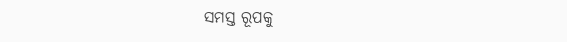ସମସ୍ତ ରୂପକୁ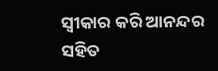ସ୍ୱୀକାର କରି ଆନନ୍ଦର ସହିତ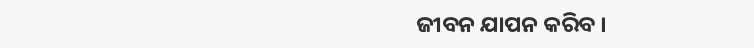ଜୀବନ ଯାପନ କରିବ ।